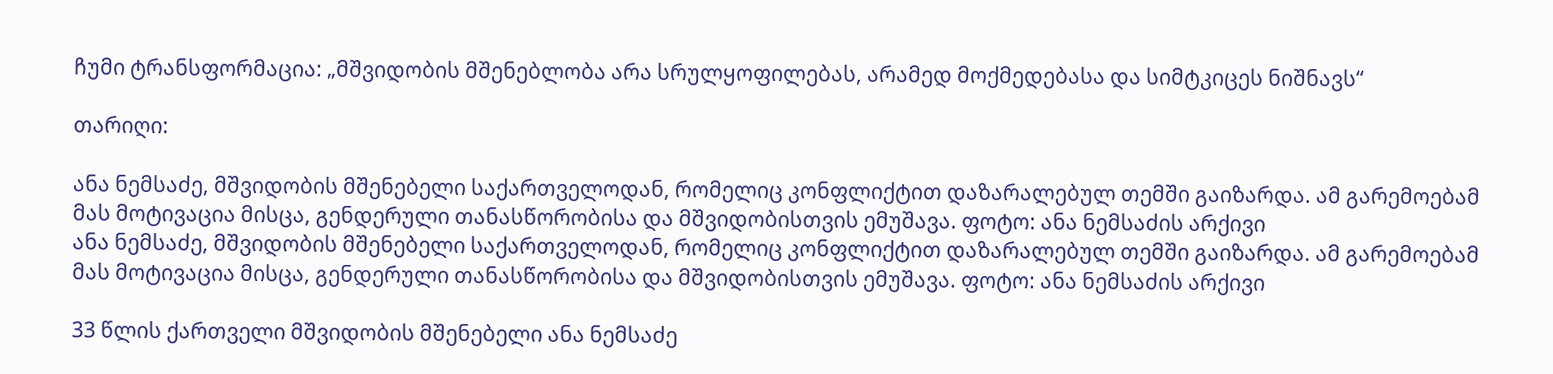ჩუმი ტრანსფორმაცია: „მშვიდობის მშენებლობა არა სრულყოფილებას, არამედ მოქმედებასა და სიმტკიცეს ნიშნავს“

თარიღი:

ანა ნემსაძე, მშვიდობის მშენებელი საქართველოდან, რომელიც კონფლიქტით დაზარალებულ თემში გაიზარდა. ამ გარემოებამ მას მოტივაცია მისცა, გენდერული თანასწორობისა და მშვიდობისთვის ემუშავა. ფოტო: ანა ნემსაძის არქივი
ანა ნემსაძე, მშვიდობის მშენებელი საქართველოდან, რომელიც კონფლიქტით დაზარალებულ თემში გაიზარდა. ამ გარემოებამ მას მოტივაცია მისცა, გენდერული თანასწორობისა და მშვიდობისთვის ემუშავა. ფოტო: ანა ნემსაძის არქივი

33 წლის ქართველი მშვიდობის მშენებელი ანა ნემსაძე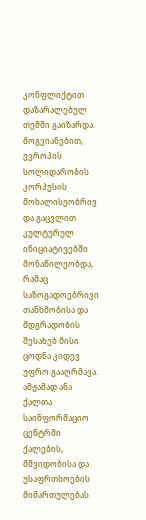კონფლიქტით დაზარალებულ თემში გაიზარდა. მოგვიანებით, ევროპის სოლიდარობის კორპუსის მოხალისეობრივ და გაცვლით კულტურულ ინიციატივებში მონაწილეობდა, რამაც საზოგადოებრივი თანხმობისა და მდგრადობის შესახებ მისი ცოდნა კიდევ უფრო გააღრმავა. ამჟამად ანა ქალთა საინფორმაციო ცენტრში ქალების, მშვიდობისა და უსაფრთხოების მიმართულებას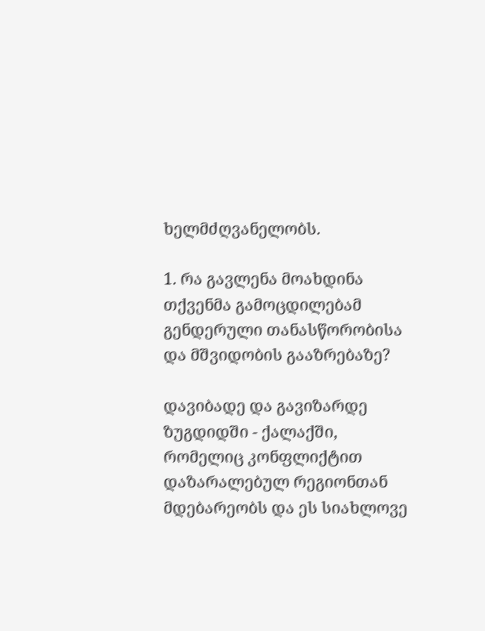ხელმძღვანელობს.

1. რა გავლენა მოახდინა თქვენმა გამოცდილებამ გენდერული თანასწორობისა და მშვიდობის გააზრებაზე?

დავიბადე და გავიზარდე ზუგდიდში - ქალაქში, რომელიც კონფლიქტით დაზარალებულ რეგიონთან მდებარეობს და ეს სიახლოვე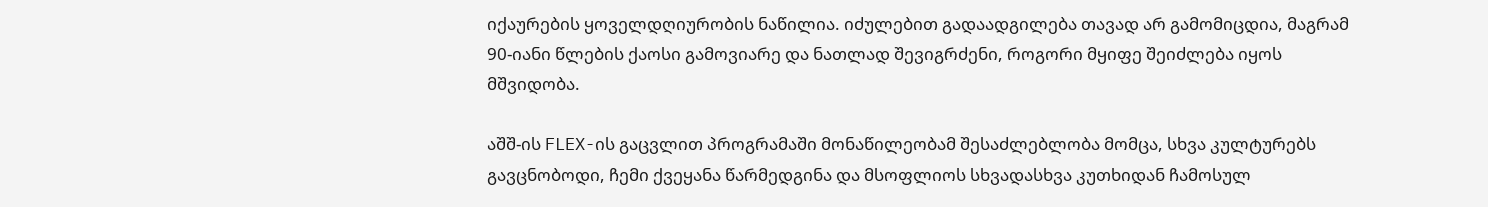იქაურების ყოველდღიურობის ნაწილია. იძულებით გადაადგილება თავად არ გამომიცდია, მაგრამ 90-იანი წლების ქაოსი გამოვიარე და ნათლად შევიგრძენი, როგორი მყიფე შეიძლება იყოს მშვიდობა.

აშშ-ის FLEX-ის გაცვლით პროგრამაში მონაწილეობამ შესაძლებლობა მომცა, სხვა კულტურებს გავცნობოდი, ჩემი ქვეყანა წარმედგინა და მსოფლიოს სხვადასხვა კუთხიდან ჩამოსულ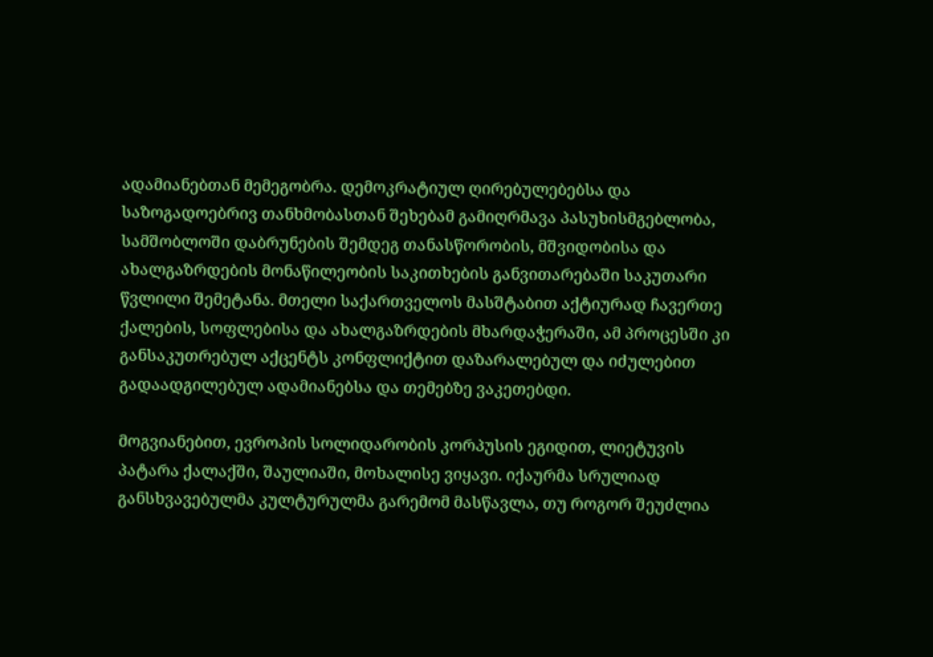ადამიანებთან მემეგობრა. დემოკრატიულ ღირებულებებსა და საზოგადოებრივ თანხმობასთან შეხებამ გამიღრმავა პასუხისმგებლობა, სამშობლოში დაბრუნების შემდეგ თანასწორობის, მშვიდობისა და ახალგაზრდების მონაწილეობის საკითხების განვითარებაში საკუთარი წვლილი შემეტანა. მთელი საქართველოს მასშტაბით აქტიურად ჩავერთე ქალების, სოფლებისა და ახალგაზრდების მხარდაჭერაში, ამ პროცესში კი განსაკუთრებულ აქცენტს კონფლიქტით დაზარალებულ და იძულებით გადაადგილებულ ადამიანებსა და თემებზე ვაკეთებდი.

მოგვიანებით, ევროპის სოლიდარობის კორპუსის ეგიდით, ლიეტუვის პატარა ქალაქში, შაულიაში, მოხალისე ვიყავი. იქაურმა სრულიად განსხვავებულმა კულტურულმა გარემომ მასწავლა, თუ როგორ შეუძლია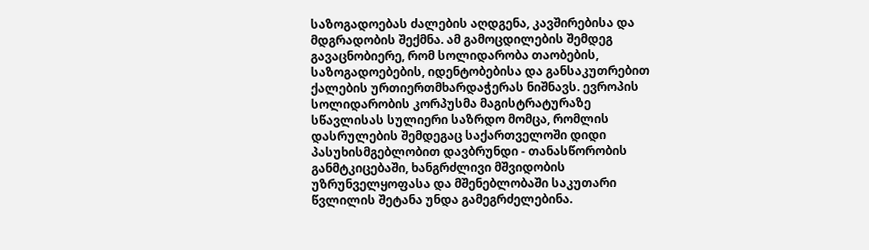საზოგადოებას ძალების აღდგენა, კავშირებისა და მდგრადობის შექმნა. ამ გამოცდილების შემდეგ გავაცნობიერე, რომ სოლიდარობა თაობების, საზოგადოებების, იდენტობებისა და განსაკუთრებით ქალების ურთიერთმხარდაჭერას ნიშნავს. ევროპის სოლიდარობის კორპუსმა მაგისტრატურაზე სწავლისას სულიერი საზრდო მომცა, რომლის დასრულების შემდეგაც საქართველოში დიდი პასუხისმგებლობით დავბრუნდი - თანასწორობის განმტკიცებაში, ხანგრძლივი მშვიდობის უზრუნველყოფასა და მშენებლობაში საკუთარი წვლილის შეტანა უნდა გამეგრძელებინა.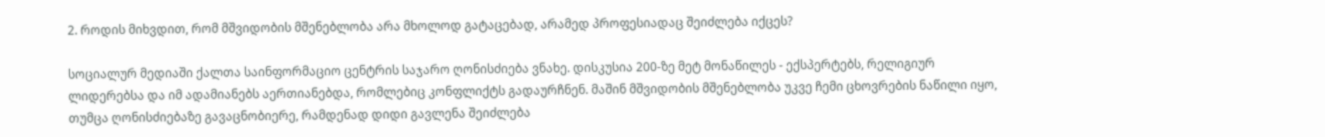2. როდის მიხვდით, რომ მშვიდობის მშენებლობა არა მხოლოდ გატაცებად, არამედ პროფესიადაც შეიძლება იქცეს?

სოციალურ მედიაში ქალთა საინფორმაციო ცენტრის საჯარო ღონისძიება ვნახე. დისკუსია 200-ზე მეტ მონაწილეს - ექსპერტებს, რელიგიურ ლიდერებსა და იმ ადამიანებს აერთიანებდა, რომლებიც კონფლიქტს გადაურჩნენ. მაშინ მშვიდობის მშენებლობა უკვე ჩემი ცხოვრების ნაწილი იყო, თუმცა ღონისძიებაზე გავაცნობიერე, რამდენად დიდი გავლენა შეიძლება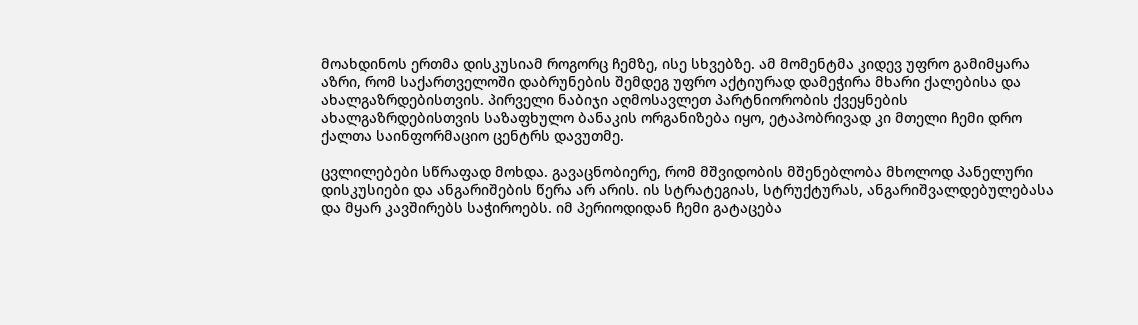მოახდინოს ერთმა დისკუსიამ როგორც ჩემზე, ისე სხვებზე. ამ მომენტმა კიდევ უფრო გამიმყარა აზრი, რომ საქართველოში დაბრუნების შემდეგ უფრო აქტიურად დამეჭირა მხარი ქალებისა და ახალგაზრდებისთვის. პირველი ნაბიჯი აღმოსავლეთ პარტნიორობის ქვეყნების ახალგაზრდებისთვის საზაფხულო ბანაკის ორგანიზება იყო, ეტაპობრივად კი მთელი ჩემი დრო ქალთა საინფორმაციო ცენტრს დავუთმე.

ცვლილებები სწრაფად მოხდა. გავაცნობიერე, რომ მშვიდობის მშენებლობა მხოლოდ პანელური დისკუსიები და ანგარიშების წერა არ არის. ის სტრატეგიას, სტრუქტურას, ანგარიშვალდებულებასა და მყარ კავშირებს საჭიროებს. იმ პერიოდიდან ჩემი გატაცება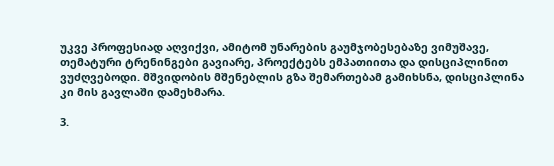უკვე პროფესიად აღვიქვი, ამიტომ უნარების გაუმჯობესებაზე ვიმუშავე, თემატური ტრენინგები გავიარე, პროექტებს ემპათიითა და დისციპლინით ვუძღვებოდი. მშვიდობის მშენებლის გზა შემართებამ გამიხსნა, დისციპლინა კი მის გავლაში დამეხმარა.

3.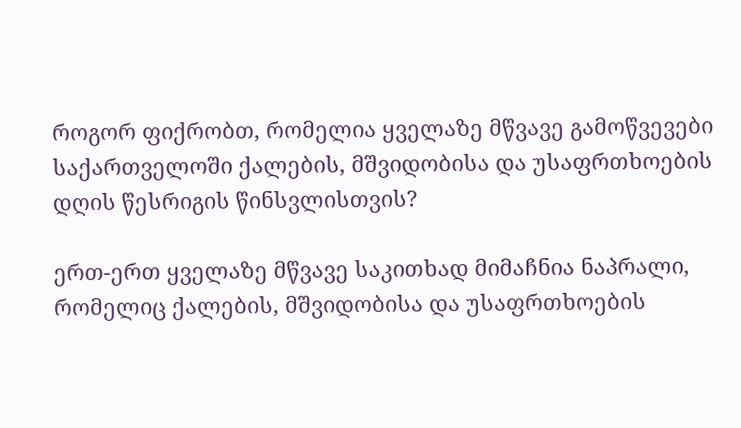როგორ ფიქრობთ, რომელია ყველაზე მწვავე გამოწვევები საქართველოში ქალების, მშვიდობისა და უსაფრთხოების დღის წესრიგის წინსვლისთვის?

ერთ-ერთ ყველაზე მწვავე საკითხად მიმაჩნია ნაპრალი, რომელიც ქალების, მშვიდობისა და უსაფრთხოების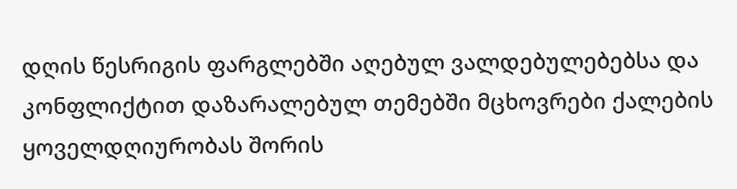დღის წესრიგის ფარგლებში აღებულ ვალდებულებებსა და კონფლიქტით დაზარალებულ თემებში მცხოვრები ქალების ყოველდღიურობას შორის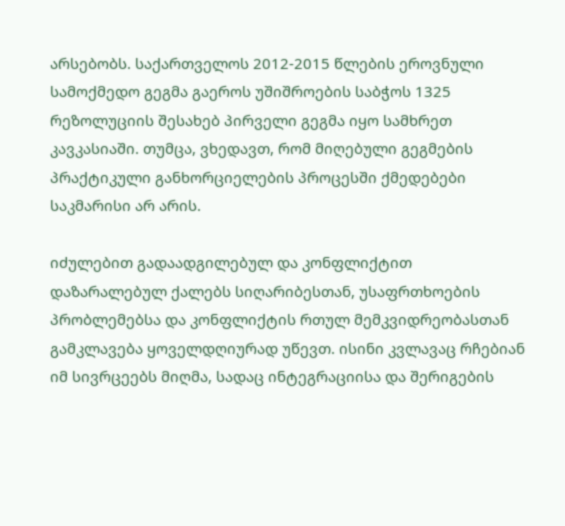არსებობს. საქართველოს 2012-2015 წლების ეროვნული სამოქმედო გეგმა გაეროს უშიშროების საბჭოს 1325 რეზოლუციის შესახებ პირველი გეგმა იყო სამხრეთ კავკასიაში. თუმცა, ვხედავთ, რომ მიღებული გეგმების პრაქტიკული განხორციელების პროცესში ქმედებები საკმარისი არ არის.

იძულებით გადაადგილებულ და კონფლიქტით დაზარალებულ ქალებს სიღარიბესთან, უსაფრთხოების პრობლემებსა და კონფლიქტის რთულ მემკვიდრეობასთან გამკლავება ყოველდღიურად უწევთ. ისინი კვლავაც რჩებიან იმ სივრცეებს მიღმა, სადაც ინტეგრაციისა და შერიგების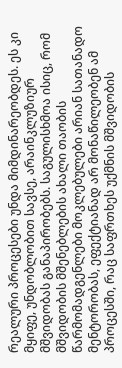რეალური პროცესები უნდა მიმდინარეობდეს. ეს კი მყიფე, უნდობლობით სავსე, არაინკლუზიურ მშვიდობას განაპირობებს. საგულისხმოა ისიც, რომ მშვიდობის მშენებლების ახალი თაობის წარმომადგენლები მოკლებულები არიან სათანადო მენტორობას, ეფექტიანად არ მონაწილეობენ ამ პროცესში, რაც საფრთხეს უქმნის მშვიდობის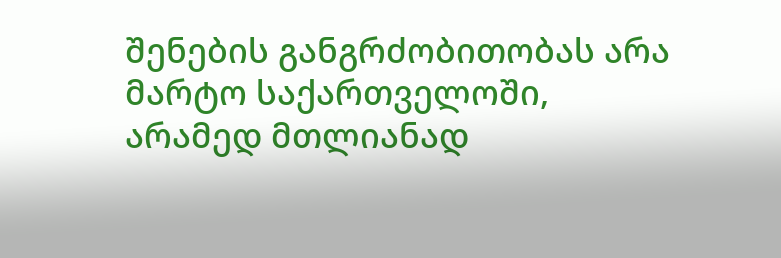შენების განგრძობითობას არა მარტო საქართველოში, არამედ მთლიანად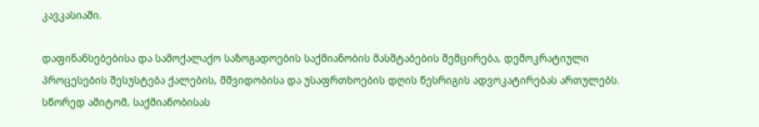კავკასიაში.

დაფინანსებებისა და სამოქალაქო საზოგადოების საქმიანობის მასშტაბების შემცირება, დემოკრატიული პროცესების შესუსტება ქალების, მშვიდობისა და უსაფრთხოების დღის წესრიგის ადვოკატირებას ართულებს. სწორედ ამიტომ, საქმიანობისას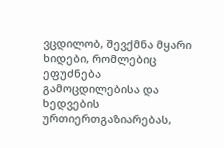ვცდილობ, შევქმნა მყარი ხიდები, რომლებიც ეფუძნება გამოცდილებისა და ხედვების ურთიერთგაზიარებას,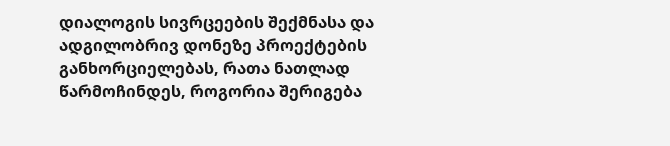დიალოგის სივრცეების შექმნასა და ადგილობრივ დონეზე პროექტების განხორციელებას, რათა ნათლად წარმოჩინდეს, როგორია შერიგება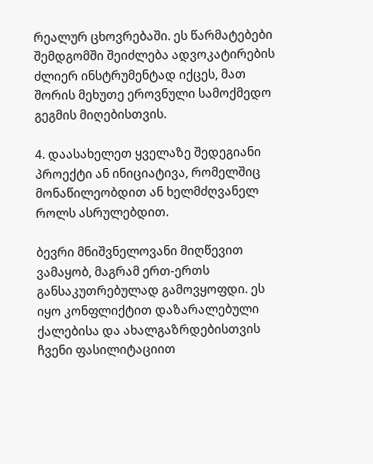რეალურ ცხოვრებაში. ეს წარმატებები შემდგომში შეიძლება ადვოკატირების ძლიერ ინსტრუმენტად იქცეს, მათ შორის მეხუთე ეროვნული სამოქმედო გეგმის მიღებისთვის.

4. დაასახელეთ ყველაზე შედეგიანი პროექტი ან ინიციატივა, რომელშიც მონაწილეობდით ან ხელმძღვანელ როლს ასრულებდით.

ბევრი მნიშვნელოვანი მიღწევით ვამაყობ, მაგრამ ერთ-ერთს განსაკუთრებულად გამოვყოფდი. ეს იყო კონფლიქტით დაზარალებული ქალებისა და ახალგაზრდებისთვის ჩვენი ფასილიტაციით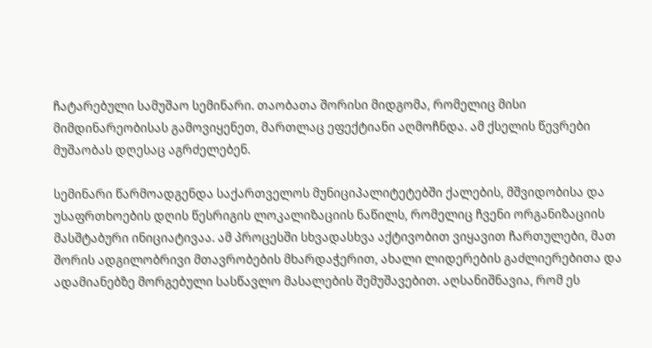ჩატარებული სამუშაო სემინარი. თაობათა შორისი მიდგომა, რომელიც მისი მიმდინარეობისას გამოვიყენეთ, მართლაც ეფექტიანი აღმოჩნდა. ამ ქსელის წევრები მუშაობას დღესაც აგრძელებენ.

სემინარი წარმოადგენდა საქართველოს მუნიციპალიტეტებში ქალების, მშვიდობისა და უსაფრთხოების დღის წესრიგის ლოკალიზაციის ნაწილს, რომელიც ჩვენი ორგანიზაციის მასშტაბური ინიციატივაა. ამ პროცესში სხვადასხვა აქტივობით ვიყავით ჩართულები, მათ შორის ადგილობრივი მთავრობების მხარდაჭერით, ახალი ლიდერების გაძლიერებითა და ადამიანებზე მორგებული სასწავლო მასალების შემუშავებით. აღსანიშნავია, რომ ეს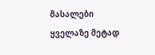მასალები ყველაზე მეტად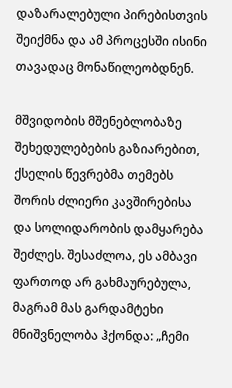დაზარალებული პირებისთვის შეიქმნა და ამ პროცესში ისინი თავადაც მონაწილეობდნენ.

მშვიდობის მშენებლობაზე შეხედულებების გაზიარებით, ქსელის წევრებმა თემებს შორის ძლიერი კავშირებისა და სოლიდარობის დამყარება შეძლეს. შესაძლოა, ეს ამბავი ფართოდ არ გახმაურებულა, მაგრამ მას გარდამტეხი მნიშვნელობა ჰქონდა: „ჩემი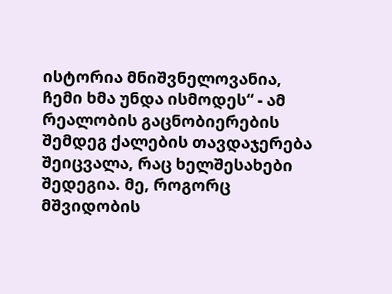ისტორია მნიშვნელოვანია, ჩემი ხმა უნდა ისმოდეს“ - ამ რეალობის გაცნობიერების შემდეგ ქალების თავდაჯერება შეიცვალა, რაც ხელშესახები შედეგია. მე, როგორც მშვიდობის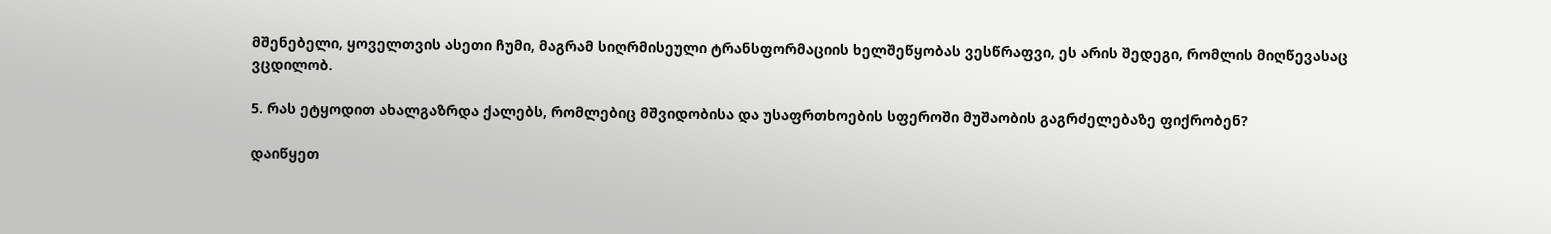მშენებელი, ყოველთვის ასეთი ჩუმი, მაგრამ სიღრმისეული ტრანსფორმაციის ხელშეწყობას ვესწრაფვი, ეს არის შედეგი, რომლის მიღწევასაც ვცდილობ.

5. რას ეტყოდით ახალგაზრდა ქალებს, რომლებიც მშვიდობისა და უსაფრთხოების სფეროში მუშაობის გაგრძელებაზე ფიქრობენ?

დაიწყეთ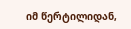იმ წერტილიდან,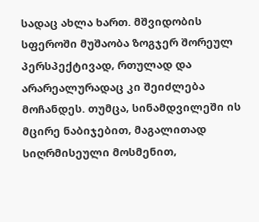სადაც ახლა ხართ. მშვიდობის სფეროში მუშაობა ზოგჯერ შორეულ პერსპექტივად, რთულად და არარეალურადაც კი შეიძლება მოჩანდეს. თუმცა, სინამდვილეში ის მცირე ნაბიჯებით, მაგალითად სიღრმისეული მოსმენით,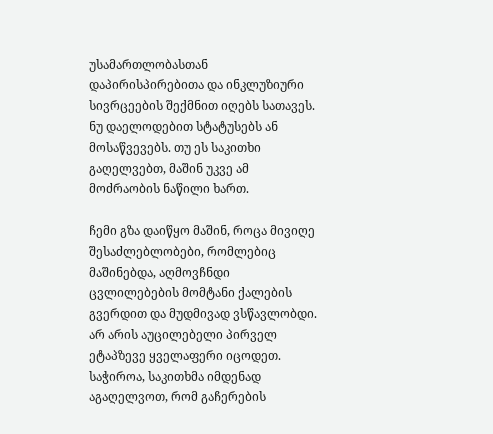უსამართლობასთან დაპირისპირებითა და ინკლუზიური სივრცეების შექმნით იღებს სათავეს. ნუ დაელოდებით სტატუსებს ან მოსაწვევებს. თუ ეს საკითხი გაღელვებთ, მაშინ უკვე ამ მოძრაობის ნაწილი ხართ.

ჩემი გზა დაიწყო მაშინ, როცა მივიღე შესაძლებლობები, რომლებიც მაშინებდა, აღმოვჩნდი ცვლილებების მომტანი ქალების გვერდით და მუდმივად ვსწავლობდი. არ არის აუცილებელი პირველ ეტაპზევე ყველაფერი იცოდეთ. საჭიროა, საკითხმა იმდენად აგაღელვოთ, რომ გაჩერების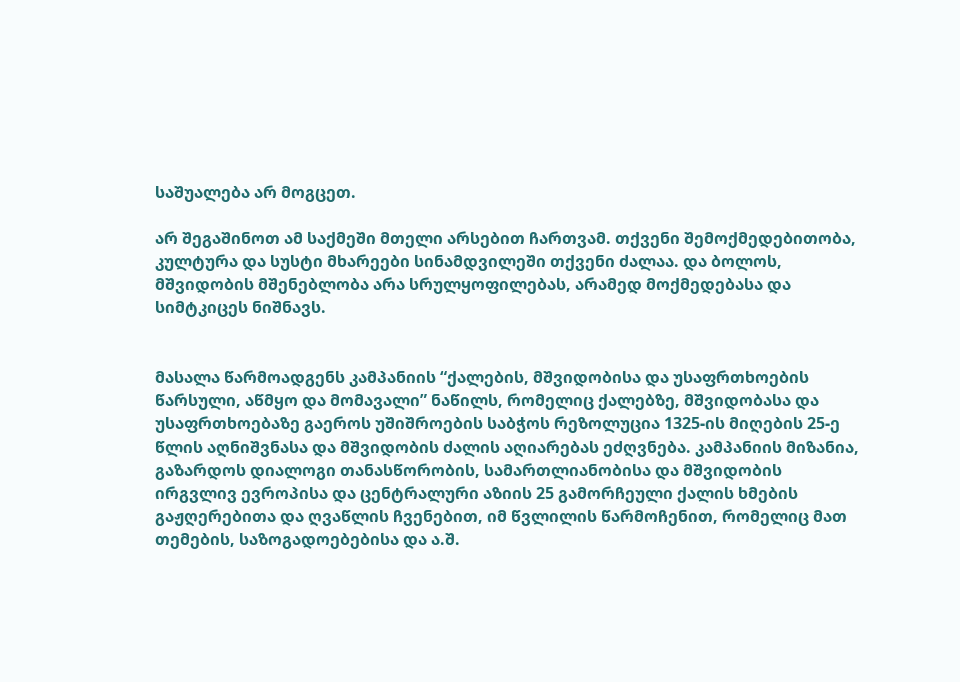საშუალება არ მოგცეთ.

არ შეგაშინოთ ამ საქმეში მთელი არსებით ჩართვამ. თქვენი შემოქმედებითობა, კულტურა და სუსტი მხარეები სინამდვილეში თქვენი ძალაა. და ბოლოს, მშვიდობის მშენებლობა არა სრულყოფილებას, არამედ მოქმედებასა და სიმტკიცეს ნიშნავს.


მასალა წარმოადგენს კამპანიის “ქალების, მშვიდობისა და უსაფრთხოების წარსული, აწმყო და მომავალი” ნაწილს, რომელიც ქალებზე, მშვიდობასა და უსაფრთხოებაზე გაეროს უშიშროების საბჭოს რეზოლუცია 1325-ის მიღების 25-ე წლის აღნიშვნასა და მშვიდობის ძალის აღიარებას ეძღვნება. კამპანიის მიზანია, გაზარდოს დიალოგი თანასწორობის, სამართლიანობისა და მშვიდობის ირგვლივ ევროპისა და ცენტრალური აზიის 25 გამორჩეული ქალის ხმების გაჟღერებითა და ღვაწლის ჩვენებით, იმ წვლილის წარმოჩენით, რომელიც მათ თემების, საზოგადოებებისა და ა.შ.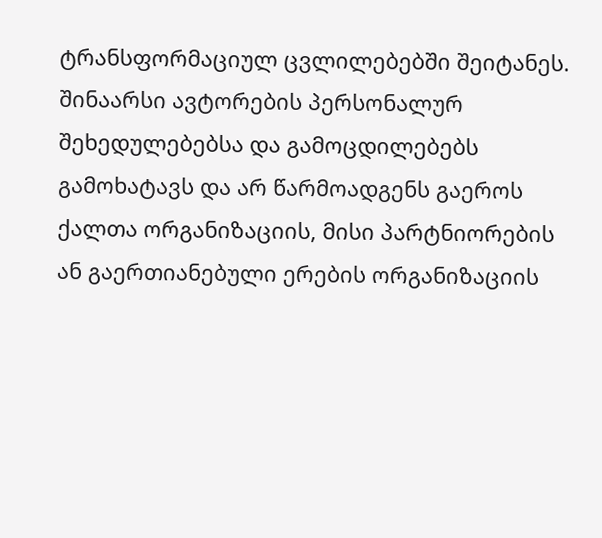ტრანსფორმაციულ ცვლილებებში შეიტანეს. შინაარსი ავტორების პერსონალურ შეხედულებებსა და გამოცდილებებს გამოხატავს და არ წარმოადგენს გაეროს ქალთა ორგანიზაციის, მისი პარტნიორების ან გაერთიანებული ერების ორგანიზაციის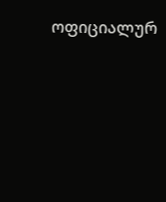ოფიციალურ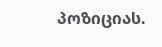პოზიციას.